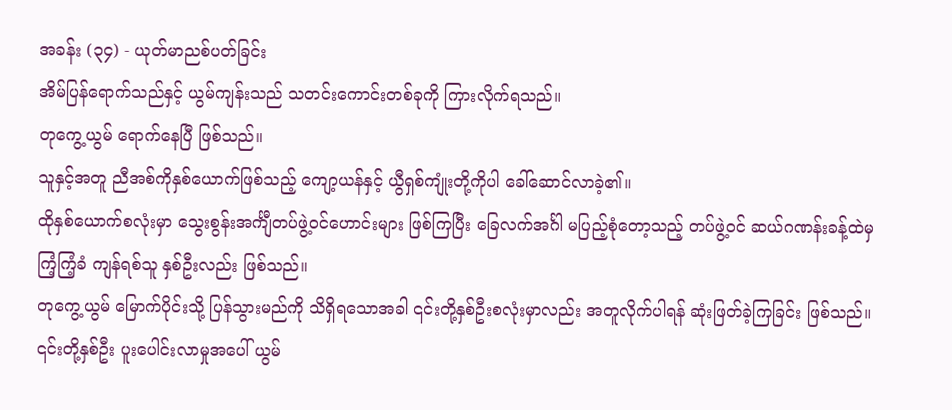အခန်း (၃၄) - ယုတ်မာညစ်ပတ်ခြင်း
အိမ်ပြန်ရောက်သည်နှင့် ယွမ်ကျန်းသည် သတင်းကောင်းတစ်ခုကို ကြားလိုက်ရသည်။
တုကွေ့ယွမ် ရောက်နေပြီ ဖြစ်သည်။
သူနှင့်အတူ ညီအစ်ကိုနှစ်ယောက်ဖြစ်သည့် ကျော့ယန်နှင့် ယွီရှစ်ကျုံးတို့ကိုပါ ခေါ်ဆောင်လာခဲ့၏။
ထိုနှစ်ယောက်စလုံးမှာ သွေးစွန်းအင်္ကျီတပ်ဖွဲ့ဝင်ဟောင်းများ ဖြစ်ကြပြီး ခြေလက်အင်္ဂါ မပြည့်စုံတော့သည့် တပ်ဖွဲ့ဝင် ဆယ်ဂဏန်းခန့်ထဲမှ ကြံ့ကြံ့ခံ ကျန်ရစ်သူ နှစ်ဦးလည်း ဖြစ်သည်။
တုကွေ့ယွမ် မြောက်ပိုင်းသို့ ပြန်သွားမည်ကို သိရှိရသောအခါ ၎င်းတို့နှစ်ဦးစလုံးမှာလည်း အတူလိုက်ပါရန် ဆုံးဖြတ်ခဲ့ကြခြင်း ဖြစ်သည်။
၎င်းတို့နှစ်ဦး ပူးပေါင်းလာမှုအပေါ် ယွမ်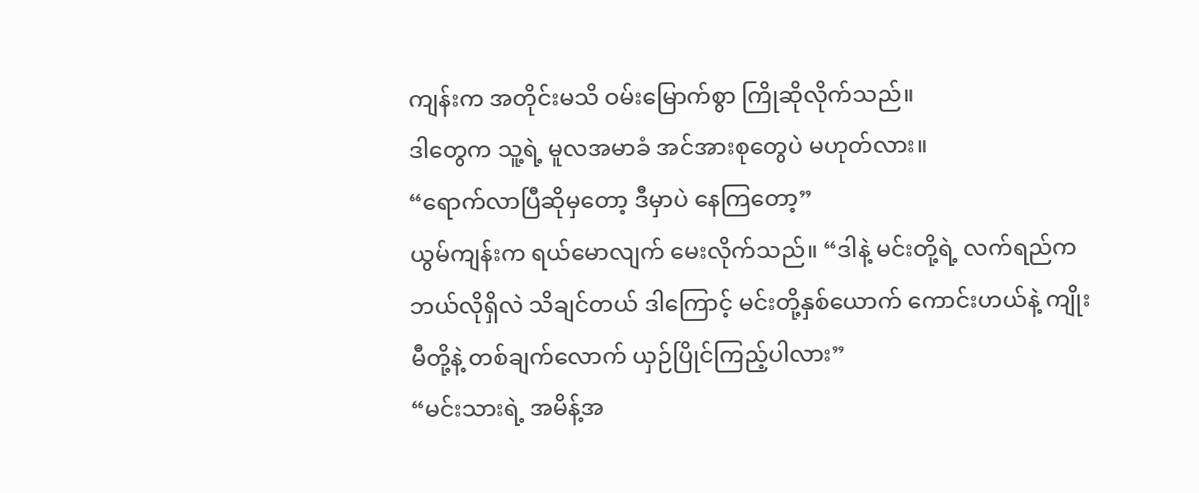ကျန်းက အတိုင်းမသိ ဝမ်းမြောက်စွာ ကြိုဆိုလိုက်သည်။
ဒါတွေက သူ့ရဲ့ မူလအမာခံ အင်အားစုတွေပဲ မဟုတ်လား။
“ရောက်လာပြီဆိုမှတော့ ဒီမှာပဲ နေကြတော့”
ယွမ်ကျန်းက ရယ်မောလျက် မေးလိုက်သည်။ “ဒါနဲ့ မင်းတို့ရဲ့ လက်ရည်က ဘယ်လိုရှိလဲ သိချင်တယ် ဒါကြောင့် မင်းတို့နှစ်ယောက် ကောင်းဟယ်နဲ့ ကျိုးမီတို့နဲ့ တစ်ချက်လောက် ယှဉ်ပြိုင်ကြည့်ပါလား”
“မင်းသားရဲ့ အမိန့်အ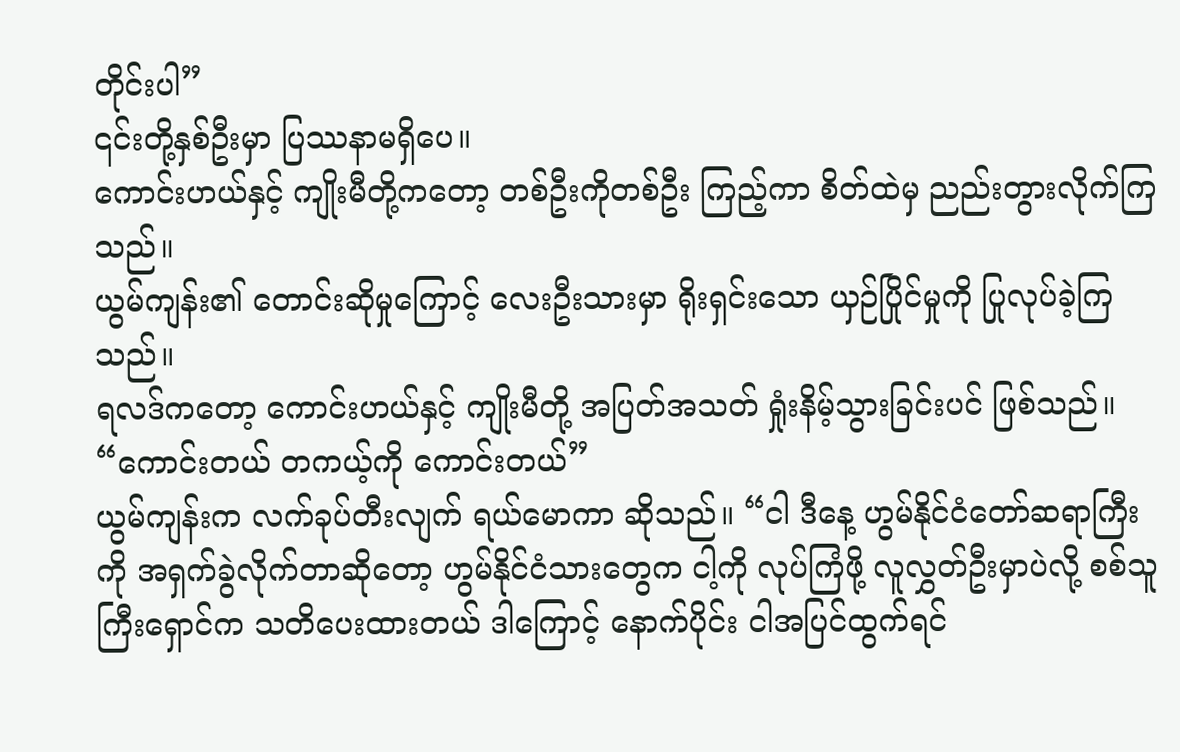တိုင်းပါ”
၎င်းတို့နှစ်ဦးမှာ ပြဿနာမရှိပေ။
ကောင်းဟယ်နှင့် ကျိုးမီတို့ကတော့ တစ်ဦးကိုတစ်ဦး ကြည့်ကာ စိတ်ထဲမှ ညည်းတွားလိုက်ကြသည်။
ယွမ်ကျန်း၏ တောင်းဆိုမှုကြောင့် လေးဦးသားမှာ ရိုးရှင်းသော ယှဉ်ပြိုင်မှုကို ပြုလုပ်ခဲ့ကြသည်။
ရလဒ်ကတော့ ကောင်းဟယ်နှင့် ကျိုးမီတို့ အပြတ်အသတ် ရှုံးနိမ့်သွားခြင်းပင် ဖြစ်သည်။
“ကောင်းတယ် တကယ့်ကို ကောင်းတယ်”
ယွမ်ကျန်းက လက်ခုပ်တီးလျက် ရယ်မောကာ ဆိုသည်။ “ငါ ဒီနေ့ ဟွမ်နိုင်ငံတော်ဆရာကြီးကို အရှက်ခွဲလိုက်တာဆိုတော့ ဟွမ်နိုင်ငံသားတွေက ငါ့ကို လုပ်ကြံဖို့ လူလွှတ်ဦးမှာပဲလို့ စစ်သူကြီးရှောင်က သတိပေးထားတယ် ဒါကြောင့် နောက်ပိုင်း ငါအပြင်ထွက်ရင်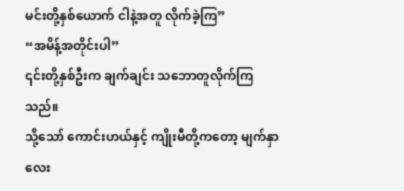မင်းတို့နှစ်ယောက် ငါနဲ့အတူ လိုက်ခဲ့ကြ”
“အမိန့်အတိုင်းပါ”
၎င်းတို့နှစ်ဦးက ချက်ချင်း သဘောတူလိုက်ကြသည်။
သို့သော် ကောင်းဟယ်နှင့် ကျိုးမီတို့ကတော့ မျက်နှာလေး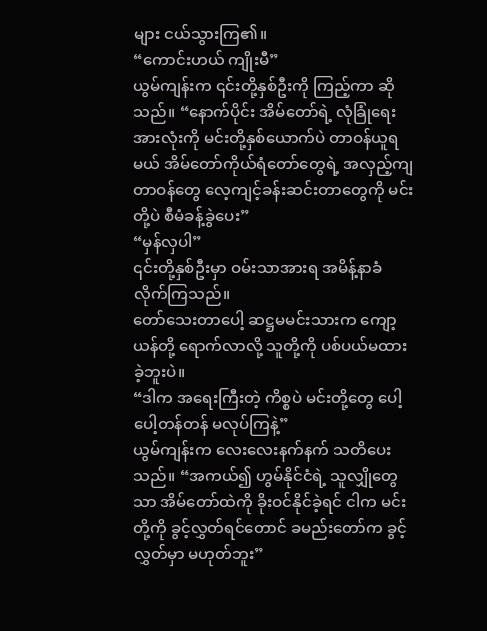များ ငယ်သွားကြ၏။
“ကောင်းဟယ် ကျိုးမီ”
ယွမ်ကျန်းက ၎င်းတို့နှစ်ဦးကို ကြည့်ကာ ဆိုသည်။ “နောက်ပိုင်း အိမ်တော်ရဲ့ လုံခြုံရေး အားလုံးကို မင်းတို့နှစ်ယောက်ပဲ တာဝန်ယူရမယ် အိမ်တော်ကိုယ်ရံတော်တွေရဲ့ အလှည့်ကျတာဝန်တွေ လေ့ကျင့်ခန်းဆင်းတာတွေကို မင်းတို့ပဲ စီမံခန့်ခွဲပေး”
“မှန်လှပါ”
၎င်းတို့နှစ်ဦးမှာ ဝမ်းသာအားရ အမိန့်နာခံလိုက်ကြသည်။
တော်သေးတာပေါ့ ဆဋ္ဌမမင်းသားက ကျော့ယန်တို့ ရောက်လာလို့ သူတို့ကို ပစ်ပယ်မထားခဲ့ဘူးပဲ။
“ဒါက အရေးကြီးတဲ့ ကိစ္စပဲ မင်းတို့တွေ ပေါ့ပေါ့တန်တန် မလုပ်ကြနဲ့”
ယွမ်ကျန်းက လေးလေးနက်နက် သတိပေးသည်။ “အကယ်၍ ဟွမ်နိုင်ငံရဲ့ သူလျှိုတွေသာ အိမ်တော်ထဲကို ခိုးဝင်နိုင်ခဲ့ရင် ငါက မင်းတို့ကို ခွင့်လွှတ်ရင်တောင် ခမည်းတော်က ခွင့်လွှတ်မှာ မဟုတ်ဘူး”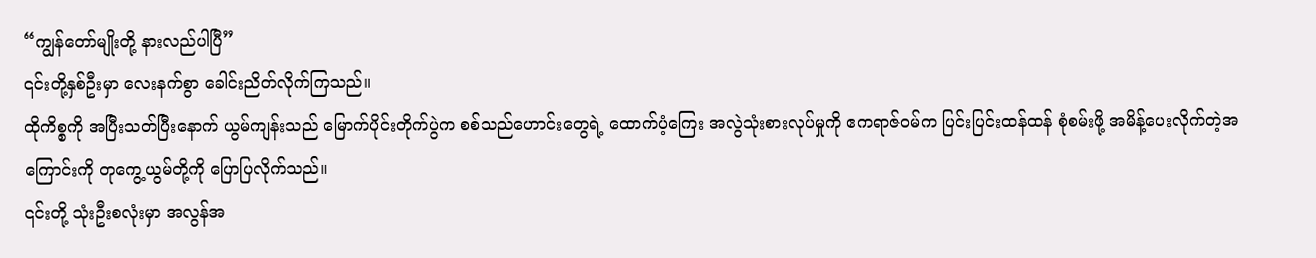“ကျွန်တော်မျိုးတို့ နားလည်ပါပြီ”
၎င်းတို့နှစ်ဦးမှာ လေးနက်စွာ ခေါင်းညိတ်လိုက်ကြသည်။
ထိုကိစ္စကို အပြီးသတ်ပြီးနောက် ယွမ်ကျန်းသည် မြောက်ပိုင်းတိုက်ပွဲက စစ်သည်ဟောင်းတွေရဲ့ ထောက်ပံ့ကြေး အလွဲသုံးစားလုပ်မှုကို ဧကရာဇ်ဝမ်က ပြင်းပြင်းထန်ထန် စုံစမ်းဖို့ အမိန့်ပေးလိုက်တဲ့အကြောင်းကို တုကွေ့ယွမ်တို့ကို ပြောပြလိုက်သည်။
၎င်းတို့ သုံးဦးစလုံးမှာ အလွန်အ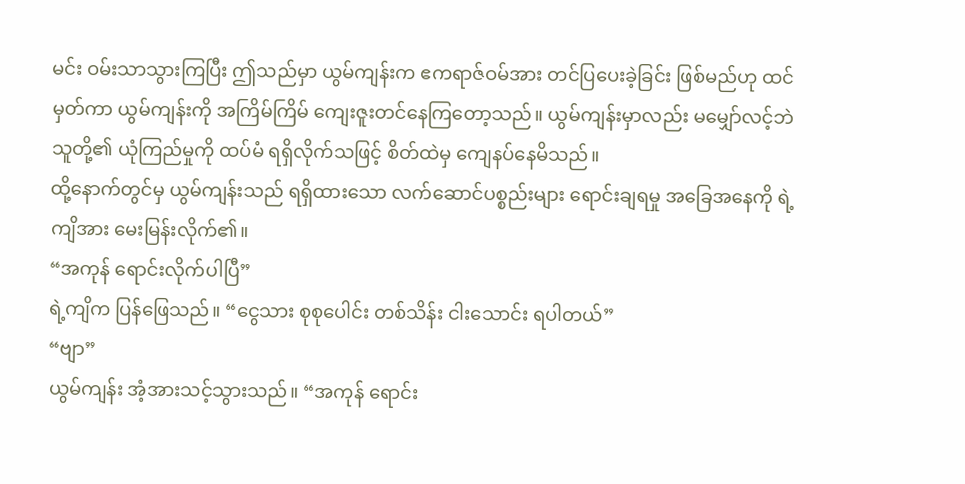မင်း ဝမ်းသာသွားကြပြီး ဤသည်မှာ ယွမ်ကျန်းက ဧကရာဇ်ဝမ်အား တင်ပြပေးခဲ့ခြင်း ဖြစ်မည်ဟု ထင်မှတ်ကာ ယွမ်ကျန်းကို အကြိမ်ကြိမ် ကျေးဇူးတင်နေကြတော့သည်။ ယွမ်ကျန်းမှာလည်း မမျှော်လင့်ဘဲ သူတို့၏ ယုံကြည်မှုကို ထပ်မံ ရရှိလိုက်သဖြင့် စိတ်ထဲမှ ကျေနပ်နေမိသည်။
ထို့နောက်တွင်မှ ယွမ်ကျန်းသည် ရရှိထားသော လက်ဆောင်ပစ္စည်းများ ရောင်းချရမှု အခြေအနေကို ရဲ့ကျိအား မေးမြန်းလိုက်၏။
“အကုန် ရောင်းလိုက်ပါပြီ”
ရဲ့ကျိက ပြန်ဖြေသည်။ “ငွေသား စုစုပေါင်း တစ်သိန်း ငါးသောင်း ရပါတယ်”
“ဗျာ”
ယွမ်ကျန်း အံ့အားသင့်သွားသည်။ “အကုန် ရောင်း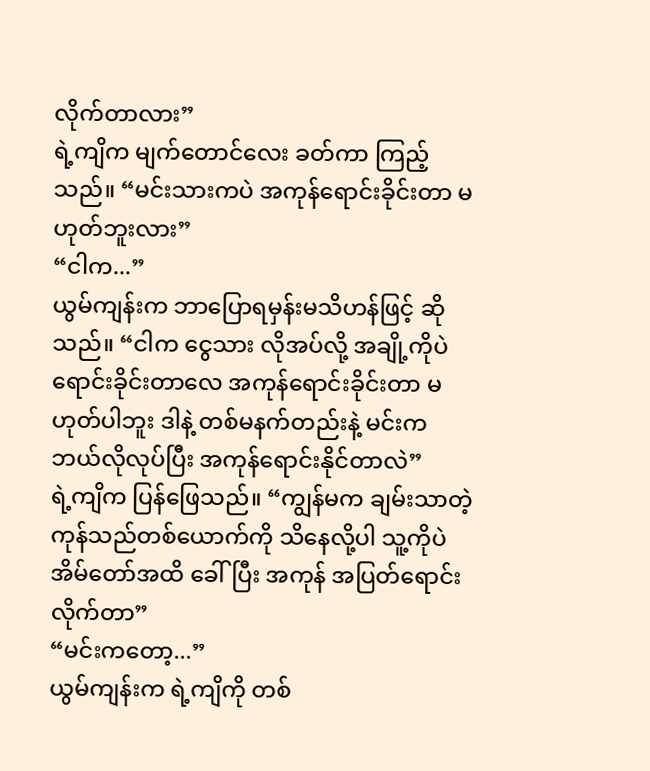လိုက်တာလား”
ရဲ့ကျိက မျက်တောင်လေး ခတ်ကာ ကြည့်သည်။ “မင်းသားကပဲ အကုန်ရောင်းခိုင်းတာ မဟုတ်ဘူးလား”
“ငါက...”
ယွမ်ကျန်းက ဘာပြောရမှန်းမသိဟန်ဖြင့် ဆိုသည်။ “ငါက ငွေသား လိုအပ်လို့ အချို့ကိုပဲ ရောင်းခိုင်းတာလေ အကုန်ရောင်းခိုင်းတာ မဟုတ်ပါဘူး ဒါနဲ့ တစ်မနက်တည်းနဲ့ မင်းက ဘယ်လိုလုပ်ပြီး အကုန်ရောင်းနိုင်တာလဲ”
ရဲ့ကျိက ပြန်ဖြေသည်။ “ကျွန်မက ချမ်းသာတဲ့ ကုန်သည်တစ်ယောက်ကို သိနေလို့ပါ သူ့ကိုပဲ အိမ်တော်အထိ ခေါ်ပြီး အကုန် အပြတ်ရောင်းလိုက်တာ”
“မင်းကတော့...”
ယွမ်ကျန်းက ရဲ့ကျိကို တစ်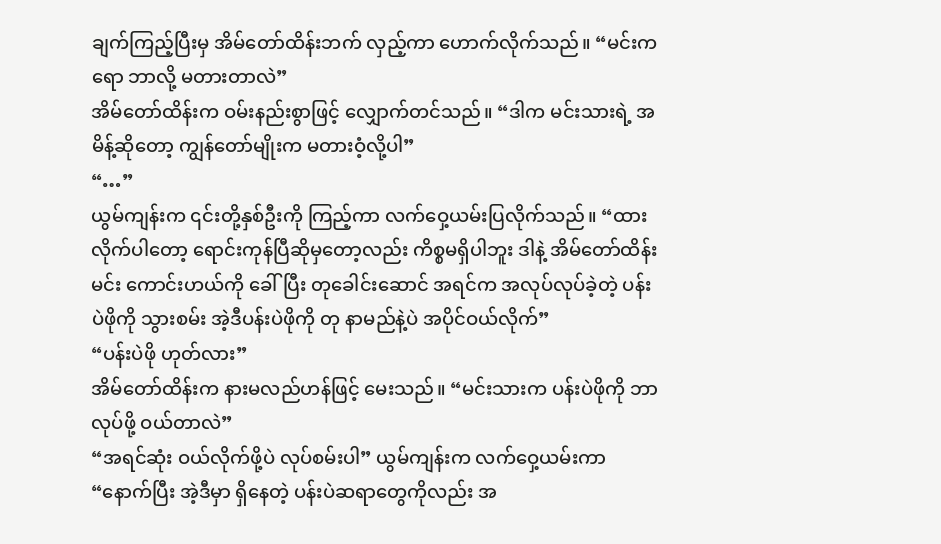ချက်ကြည့်ပြီးမှ အိမ်တော်ထိန်းဘက် လှည့်ကာ ဟောက်လိုက်သည်။ “မင်းကရော ဘာလို့ မတားတာလဲ”
အိမ်တော်ထိန်းက ဝမ်းနည်းစွာဖြင့် လျှောက်တင်သည်။ “ဒါက မင်းသားရဲ့ အမိန့်ဆိုတော့ ကျွန်တော်မျိုးက မတားဝံ့လို့ပါ”
“…”
ယွမ်ကျန်းက ၎င်းတို့နှစ်ဦးကို ကြည့်ကာ လက်ဝှေ့ယမ်းပြလိုက်သည်။ “ထားလိုက်ပါတော့ ရောင်းကုန်ပြီဆိုမှတော့လည်း ကိစ္စမရှိပါဘူး ဒါနဲ့ အိမ်တော်ထိန်း မင်း ကောင်းဟယ်ကို ခေါ်ပြီး တုခေါင်းဆောင် အရင်က အလုပ်လုပ်ခဲ့တဲ့ ပန်းပဲဖိုကို သွားစမ်း အဲ့ဒီပန်းပဲဖိုကို တု နာမည်နဲ့ပဲ အပိုင်ဝယ်လိုက်”
“ပန်းပဲဖို ဟုတ်လား”
အိမ်တော်ထိန်းက နားမလည်ဟန်ဖြင့် မေးသည်။ “မင်းသားက ပန်းပဲဖိုကို ဘာလုပ်ဖို့ ဝယ်တာလဲ”
“အရင်ဆုံး ဝယ်လိုက်ဖို့ပဲ လုပ်စမ်းပါ” ယွမ်ကျန်းက လက်ဝှေ့ယမ်းကာ “နောက်ပြီး အဲ့ဒီမှာ ရှိနေတဲ့ ပန်းပဲဆရာတွေကိုလည်း အ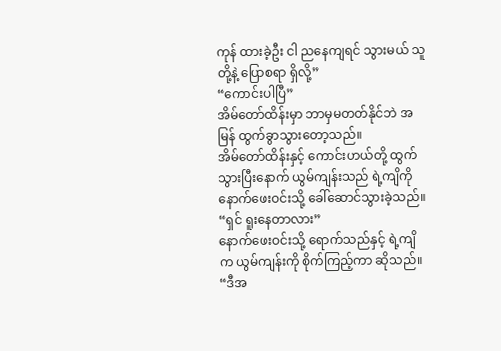ကုန် ထားခဲ့ဦး ငါ ညနေကျရင် သွားမယ် သူတို့နဲ့ ပြောစရာ ရှိလို့”
“ကောင်းပါပြီ”
အိမ်တော်ထိန်းမှာ ဘာမှမတတ်နိုင်ဘဲ အမြန် ထွက်ခွာသွားတော့သည်။
အိမ်တော်ထိန်းနှင့် ကောင်းဟယ်တို့ ထွက်သွားပြီးနောက် ယွမ်ကျန်းသည် ရဲ့ကျိကို နောက်ဖေးဝင်းသို့ ခေါ်ဆောင်သွားခဲ့သည်။
“ရှင် ရူးနေတာလား”
နောက်ဖေးဝင်းသို့ ရောက်သည်နှင့် ရဲ့ကျိက ယွမ်ကျန်းကို စိုက်ကြည့်ကာ ဆိုသည်။ “ဒီအ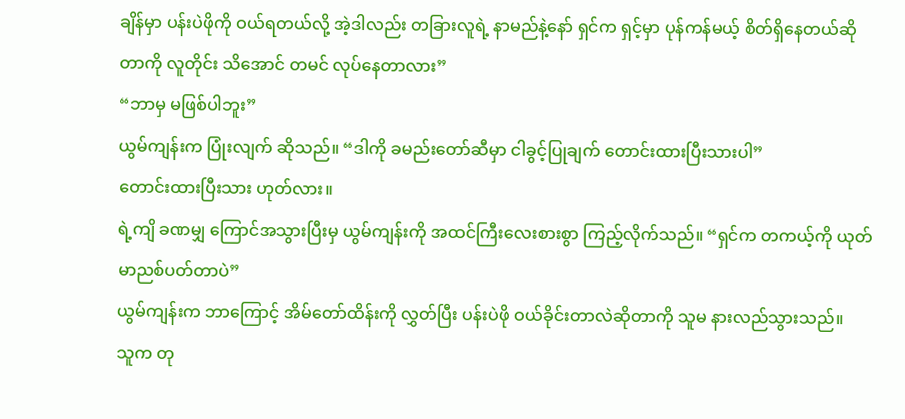ချိန်မှာ ပန်းပဲဖိုကို ဝယ်ရတယ်လို့ အဲ့ဒါလည်း တခြားလူရဲ့ နာမည်နဲ့နော် ရှင်က ရှင့်မှာ ပုန်ကန်မယ့် စိတ်ရှိနေတယ်ဆိုတာကို လူတိုင်း သိအောင် တမင် လုပ်နေတာလား”
“ဘာမှ မဖြစ်ပါဘူး”
ယွမ်ကျန်းက ပြုံးလျက် ဆိုသည်။ “ဒါကို ခမည်းတော်ဆီမှာ ငါခွင့်ပြုချက် တောင်းထားပြီးသားပါ”
တောင်းထားပြီးသား ဟုတ်လား။
ရဲ့ကျိ ခဏမျှ ကြောင်အသွားပြီးမှ ယွမ်ကျန်းကို အထင်ကြီးလေးစားစွာ ကြည့်လိုက်သည်။ “ရှင်က တကယ့်ကို ယုတ်မာညစ်ပတ်တာပဲ”
ယွမ်ကျန်းက ဘာကြောင့် အိမ်တော်ထိန်းကို လွှတ်ပြီး ပန်းပဲဖို ဝယ်ခိုင်းတာလဲဆိုတာကို သူမ နားလည်သွားသည်။
သူက တု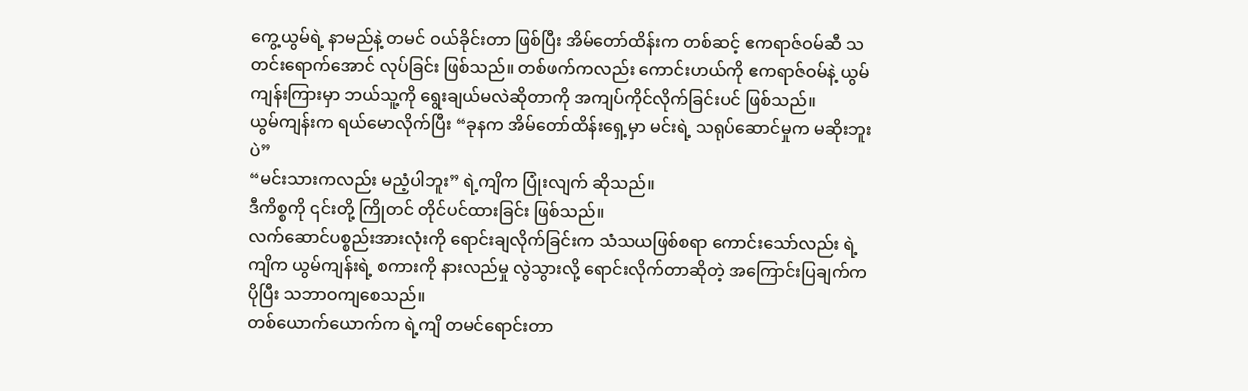ကွေ့ယွမ်ရဲ့ နာမည်နဲ့ တမင် ဝယ်ခိုင်းတာ ဖြစ်ပြီး အိမ်တော်ထိန်းက တစ်ဆင့် ဧကရာဇ်ဝမ်ဆီ သတင်းရောက်အောင် လုပ်ခြင်း ဖြစ်သည်။ တစ်ဖက်ကလည်း ကောင်းဟယ်ကို ဧကရာဇ်ဝမ်နဲ့ ယွမ်ကျန်းကြားမှာ ဘယ်သူ့ကို ရွေးချယ်မလဲဆိုတာကို အကျပ်ကိုင်လိုက်ခြင်းပင် ဖြစ်သည်။
ယွမ်ကျန်းက ရယ်မောလိုက်ပြီး “ခုနက အိမ်တော်ထိန်းရှေ့မှာ မင်းရဲ့ သရုပ်ဆောင်မှုက မဆိုးဘူးပဲ”
“မင်းသားကလည်း မညံ့ပါဘူး” ရဲ့ကျိက ပြုံးလျက် ဆိုသည်။
ဒီကိစ္စကို ၎င်းတို့ ကြိုတင် တိုင်ပင်ထားခြင်း ဖြစ်သည်။
လက်ဆောင်ပစ္စည်းအားလုံးကို ရောင်းချလိုက်ခြင်းက သံသယဖြစ်စရာ ကောင်းသော်လည်း ရဲ့ကျိက ယွမ်ကျန်းရဲ့ စကားကို နားလည်မှု လွဲသွားလို့ ရောင်းလိုက်တာဆိုတဲ့ အကြောင်းပြချက်က ပိုပြီး သဘာဝကျစေသည်။
တစ်ယောက်ယောက်က ရဲ့ကျိ တမင်ရောင်းတာ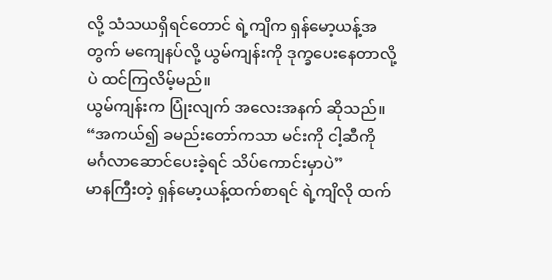လို့ သံသယရှိရင်တောင် ရဲ့ကျိက ရှန်မော့ယန့်အတွက် မကျေနပ်လို့ ယွမ်ကျန်းကို ဒုက္ခပေးနေတာလို့ပဲ ထင်ကြလိမ့်မည်။
ယွမ်ကျန်းက ပြုံးလျက် အလေးအနက် ဆိုသည်။ “အကယ်၍ ခမည်းတော်ကသာ မင်းကို ငါ့ဆီကို မင်္ဂလာဆောင်ပေးခဲ့ရင် သိပ်ကောင်းမှာပဲ”
မာနကြီးတဲ့ ရှန်မော့ယန့်ထက်စာရင် ရဲ့ကျိလို ထက်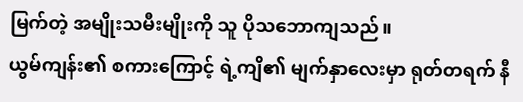မြက်တဲ့ အမျိုးသမီးမျိုးကို သူ ပိုသဘောကျသည်။
ယွမ်ကျန်း၏ စကားကြောင့် ရဲ့ကျိ၏ မျက်နှာလေးမှာ ရုတ်တရက် နီ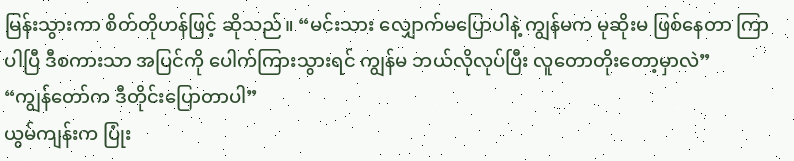မြန်းသွားကာ စိတ်တိုဟန်ဖြင့် ဆိုသည်။ “မင်းသား လျှောက်မပြောပါနဲ့ ကျွန်မက မုဆိုးမ ဖြစ်နေတာ ကြာပါပြီ ဒီစကားသာ အပြင်ကို ပေါက်ကြားသွားရင် ကျွန်မ ဘယ်လိုလုပ်ပြီး လူတောတိုးတော့မှာလဲ”
“ကျွန်တော်က ဒီတိုင်းပြောတာပါ”
ယွမ်ကျန်းက ပြုံး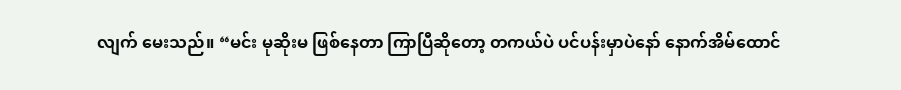လျက် မေးသည်။ “မင်း မုဆိုးမ ဖြစ်နေတာ ကြာပြီဆိုတော့ တကယ်ပဲ ပင်ပန်းမှာပဲနော် နောက်အိမ်ထောင်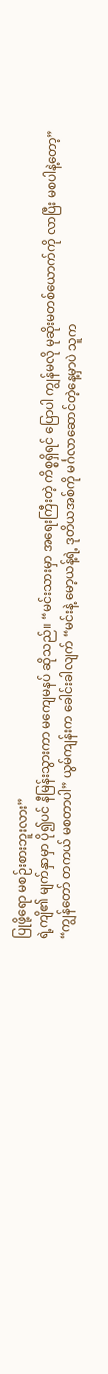ပြုဖို့ရော မစဉ်းစားဘူးလား”
ရဲ့ကျိ၏ မျက်နှာမှာ ပို၍ပင် နီမြန်းသွားကာ မကျေမနပ် ဆိုသည်။ “မင်းသားမှာ အရေးကြီးတဲ့ ကိစ္စရှိရင် ပြောပါ ကျွန်မလို မုဆိုးမတစ်ယောက်ကို လာပြီး မစပါနဲ့တော့”
“ကျွန်တော် တကယ် မစတာပါ” ယွမ်ကျန်းက ခေါင်းခါလျက် “မင်းနဲ့ မော့ယန့်ရဲ့ ဒုတိယအစ်ကို မင်္ဂလာဆောင်တဲ့နေ့မှာပဲ သူက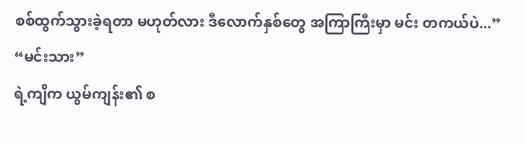စစ်ထွက်သွားခဲ့ရတာ မဟုတ်လား ဒီလောက်နှစ်တွေ အကြာကြီးမှာ မင်း တကယ်ပဲ...”
“မင်းသား”
ရဲ့ကျိက ယွမ်ကျန်း၏ စ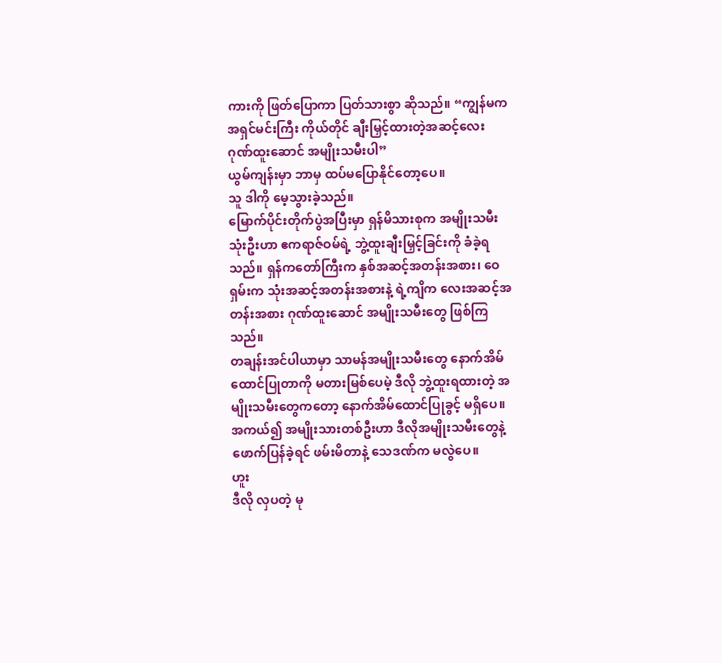ကားကို ဖြတ်ပြောကာ ပြတ်သားစွာ ဆိုသည်။ “ကျွန်မက အရှင်မင်းကြီး ကိုယ်တိုင် ချီးမြှင့်ထားတဲ့အဆင့်လေး ဂုဏ်ထူးဆောင် အမျိုးသမီးပါ”
ယွမ်ကျန်းမှာ ဘာမှ ထပ်မပြောနိုင်တော့ပေ။
သူ ဒါကို မေ့သွားခဲ့သည်။
မြောက်ပိုင်းတိုက်ပွဲအပြီးမှာ ရှန်မိသားစုက အမျိုးသမီး သုံးဦးဟာ ဧကရာဇ်ဝမ်ရဲ့ ဘွဲ့ထူးချီးမြှင့်ခြင်းကို ခံခဲ့ရသည်။ ရှန်ကတော်ကြီးက နှစ်အဆင့်အတန်းအစား၊ ဝေရှမ်းက သုံးအဆင့်အတန်းအစားနဲ့ ရဲ့ကျိက လေးအဆင့်အတန်းအစား ဂုဏ်ထူးဆောင် အမျိုးသမီးတွေ ဖြစ်ကြသည်။
တချန်းအင်ပါယာမှာ သာမန်အမျိုးသမီးတွေ နောက်အိမ်ထောင်ပြုတာကို မတားမြစ်ပေမဲ့ ဒီလို ဘွဲ့ထူးရထားတဲ့ အမျိုးသမီးတွေကတော့ နောက်အိမ်ထောင်ပြုခွင့် မရှိပေ။
အကယ်၍ အမျိုးသားတစ်ဦးဟာ ဒီလိုအမျိုးသမီးတွေနဲ့ ဖောက်ပြန်ခဲ့ရင် ဖမ်းမိတာနဲ့ သေဒဏ်က မလွဲပေ။
ဟူး
ဒီလို လှပတဲ့ မု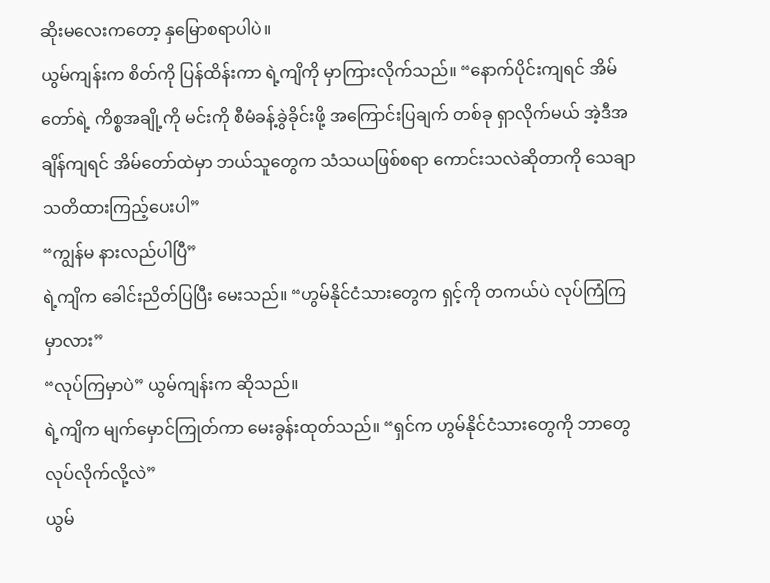ဆိုးမလေးကတော့ နှမြောစရာပါပဲ။
ယွမ်ကျန်းက စိတ်ကို ပြန်ထိန်းကာ ရဲ့ကျိကို မှာကြားလိုက်သည်။ “နောက်ပိုင်းကျရင် အိမ်တော်ရဲ့ ကိစ္စအချို့ကို မင်းကို စီမံခန့်ခွဲခိုင်းဖို့ အကြောင်းပြချက် တစ်ခု ရှာလိုက်မယ် အဲ့ဒီအချိန်ကျရင် အိမ်တော်ထဲမှာ ဘယ်သူတွေက သံသယဖြစ်စရာ ကောင်းသလဲဆိုတာကို သေချာ သတိထားကြည့်ပေးပါ”
“ကျွန်မ နားလည်ပါပြီ”
ရဲ့ကျိက ခေါင်းညိတ်ပြပြီး မေးသည်။ “ဟွမ်နိုင်ငံသားတွေက ရှင့်ကို တကယ်ပဲ လုပ်ကြံကြမှာလား”
“လုပ်ကြမှာပဲ” ယွမ်ကျန်းက ဆိုသည်။
ရဲ့ကျိက မျက်မှောင်ကြုတ်ကာ မေးခွန်းထုတ်သည်။ “ရှင်က ဟွမ်နိုင်ငံသားတွေကို ဘာတွေ လုပ်လိုက်လို့လဲ”
ယွမ်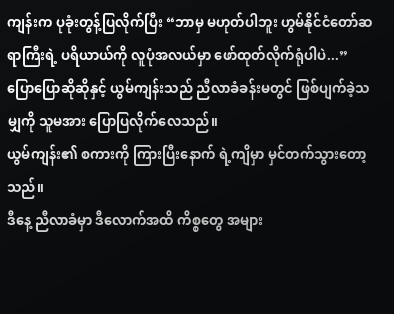ကျန်းက ပုခုံးတွန့်ပြလိုက်ပြီး “ဘာမှ မဟုတ်ပါဘူး ဟွမ်နိုင်ငံတော်ဆရာကြီးရဲ့ ပရိယာယ်ကို လူပုံအလယ်မှာ ဖော်ထုတ်လိုက်ရုံပါပဲ...”
ပြောပြောဆိုဆိုနှင့် ယွမ်ကျန်းသည် ညီလာခံခန်းမတွင် ဖြစ်ပျက်ခဲ့သမျှကို သူမအား ပြောပြလိုက်လေသည်။
ယွမ်ကျန်း၏ စကားကို ကြားပြီးနောက် ရဲ့ကျိမှာ မှင်တက်သွားတော့သည်။
ဒီနေ့ ညီလာခံမှာ ဒီလောက်အထိ ကိစ္စတွေ အများ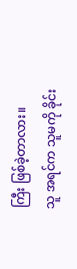ကြီး ဖြစ်ခဲ့တာလား။
သူ အရင်က သူမကို ခိုင်း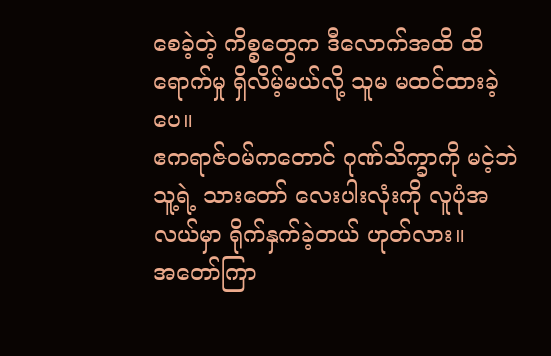စေခဲ့တဲ့ ကိစ္စတွေက ဒီလောက်အထိ ထိရောက်မှု ရှိလိမ့်မယ်လို့ သူမ မထင်ထားခဲ့ပေ။
ဧကရာဇ်ဝမ်ကတောင် ဂုဏ်သိက္ခာကို မငဲ့ဘဲ သူ့ရဲ့ သားတော် လေးပါးလုံးကို လူပုံအလယ်မှာ ရိုက်နှက်ခဲ့တယ် ဟုတ်လား။
အတော်ကြာ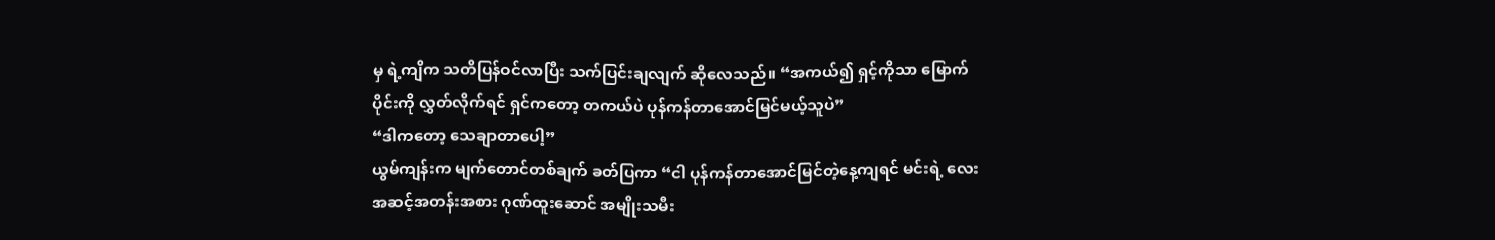မှ ရဲ့ကျိက သတိပြန်ဝင်လာပြီး သက်ပြင်းချလျက် ဆိုလေသည်။ “အကယ်၍ ရှင့်ကိုသာ မြောက်ပိုင်းကို လွှတ်လိုက်ရင် ရှင်ကတော့ တကယ်ပဲ ပုန်ကန်တာအောင်မြင်မယ့်သူပဲ”
“ဒါကတော့ သေချာတာပေါ့”
ယွမ်ကျန်းက မျက်တောင်တစ်ချက် ခတ်ပြကာ “ငါ ပုန်ကန်တာအောင်မြင်တဲ့နေ့ကျရင် မင်းရဲ့ လေးအဆင့်အတန်းအစား ဂုဏ်ထူးဆောင် အမျိုးသမီး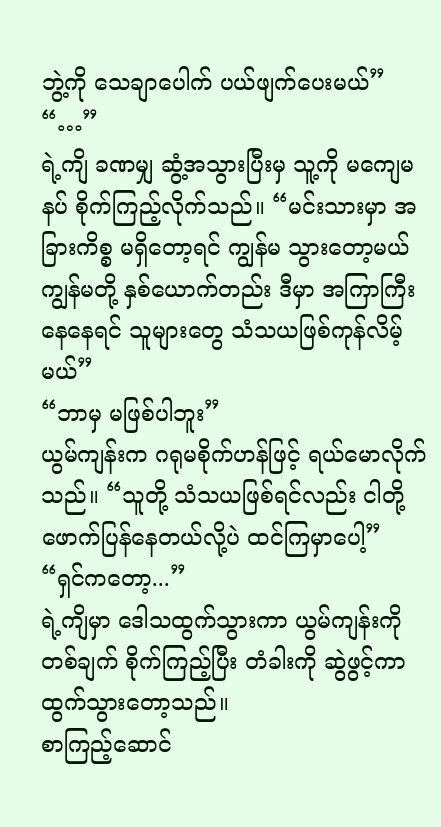ဘွဲ့ကို သေချာပေါက် ပယ်ဖျက်ပေးမယ်”
“…”
ရဲ့ကျိ ခဏမျှ ဆွံ့အသွားပြီးမှ သူ့ကို မကျေမနပ် စိုက်ကြည့်လိုက်သည်။ “မင်းသားမှာ အခြားကိစ္စ မရှိတော့ရင် ကျွန်မ သွားတော့မယ် ကျွန်မတို့ နှစ်ယောက်တည်း ဒီမှာ အကြာကြီး နေနေရင် သူများတွေ သံသယဖြစ်ကုန်လိမ့်မယ်”
“ဘာမှ မဖြစ်ပါဘူး”
ယွမ်ကျန်းက ဂရုမစိုက်ဟန်ဖြင့် ရယ်မောလိုက်သည်။ “သူတို့ သံသယဖြစ်ရင်လည်း ငါတို့ ဖောက်ပြန်နေတယ်လို့ပဲ ထင်ကြမှာပေါ့”
“ရှင်ကတော့...”
ရဲ့ကျိမှာ ဒေါသထွက်သွားကာ ယွမ်ကျန်းကို တစ်ချက် စိုက်ကြည့်ပြီး တံခါးကို ဆွဲဖွင့်ကာ ထွက်သွားတော့သည်။
စာကြည့်ဆောင်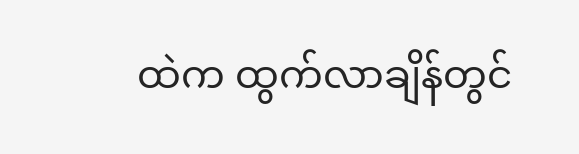ထဲက ထွက်လာချိန်တွင်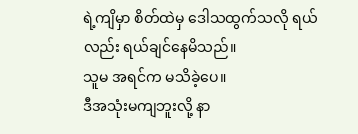ရဲ့ကျိမှာ စိတ်ထဲမှ ဒေါသထွက်သလို ရယ်လည်း ရယ်ချင်နေမိသည်။
သူမ အရင်က မသိခဲ့ပေ။
ဒီအသုံးမကျဘူးလို့ နာ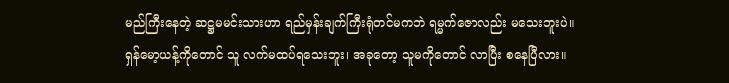မည်ကြီးနေတဲ့ ဆဋ္ဌမမင်းသားဟာ ရည်မှန်းချက်ကြီးရုံတင်မကဘဲ ရမ္မက်ဇောလည်း မသေးဘူးပဲ။
ရှန်မော့ယန့်ကိုတောင် သူ လက်မထပ်ရသေးဘူး၊ အခုတော့ သူမကိုတောင် လာပြီး စနေပြီလား။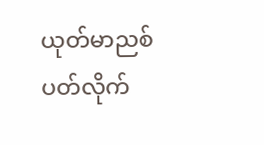ယုတ်မာညစ်ပတ်လိုက်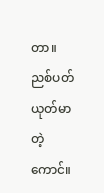တာ။
ညစ်ပတ်ယုတ်မာတဲ့ကောင်။